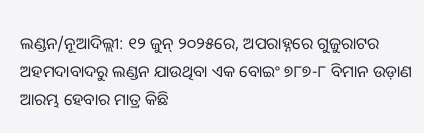ଲଣ୍ଡନ/ନୂଆଦିଲ୍ଲୀ: ୧୨ ଜୁନ୍ ୨୦୨୫ରେ, ଅପରାହ୍ନରେ ଗୁଜୁରାଟର ଅହମଦାବାଦରୁ ଲଣ୍ଡନ ଯାଉଥିବା ଏକ ବୋଇଂ ୭୮୭-୮ ବିମାନ ଉଡ଼ାଣ ଆରମ୍ଭ ହେବାର ମାତ୍ର କିଛି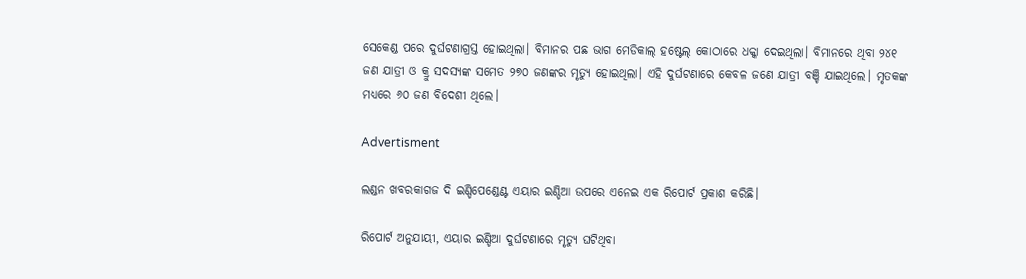ସେକେଣ୍ଡ ପରେ ଦୁର୍ଘଟଣାଗ୍ରସ୍ତ ହୋଇଥିଲା। ବିମାନର ପଛ ଭାଗ ମେଡିକାଲ୍ ହଷ୍ଟେଲ୍ କୋଠାରେ ଧକ୍କା ଦେଇଥିଲା। ବିମାନରେ ଥିବା ୨୪୧ ଜଣ ଯାତ୍ରୀ ଓ କ୍ରୁ ସଦସ୍ୟଙ୍କ ସମେତ ୨୭୦ ଜଣଙ୍କର ମୃତ୍ୟୁ ହୋଇଥିଲା। ଏହି ଦୁର୍ଘଟଣାରେ କେବଳ ଜଣେ ଯାତ୍ରୀ ବଞ୍ଚି ଯାଇଥିଲେ। ମୃତକଙ୍କ ମଧ୍ୟରେ ୬୦ ଜଣ ବିଦେଶୀ ଥିଲେ।

Advertisment

ଲଣ୍ଡନ ଖବରକାଗଜ ଦି ଇଣ୍ଡିପେଣ୍ଡେଣ୍ଟ ଏୟାର ଇଣ୍ଡିଆ ଉପରେ ଏନେଇ ଏକ ରିପୋର୍ଟ ପ୍ରକାଶ କରିଛି।

ରିପୋର୍ଟ ଅନୁଯାୟୀ, ଏୟାର ଇଣ୍ଡିଆ ଦୁର୍ଘଟଣାରେ ମୃତ୍ୟୁ ଘଟିଥିବା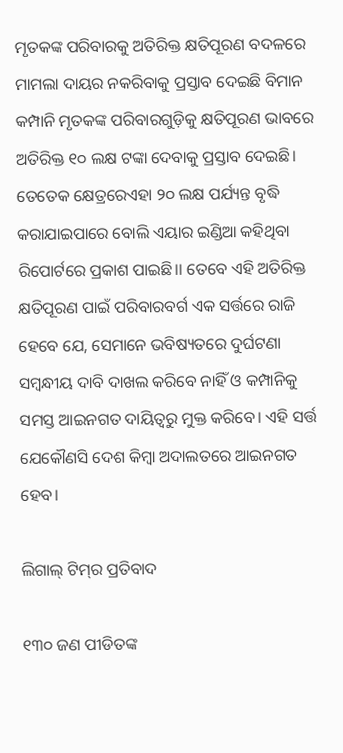ମୃତକଙ୍କ ପରିବାରକୁ ଅତିରିକ୍ତ କ୍ଷତିପୂରଣ ବଦଳରେ ମାମଲା ଦାୟର ନକରିବାକୁ ପ୍ରସ୍ତାବ ଦେଇଛି ବିମାନ କମ୍ପାନି ମୃତକଙ୍କ ପରିବାରଗୁଡ଼ିକୁ କ୍ଷତିପୂରଣ ଭାବରେ ଅତିରିକ୍ତ ୧୦ ଲକ୍ଷ ଟଙ୍କା ଦେବାକୁ ପ୍ରସ୍ତାବ ଦେଇଛି। ତେତେକ କ୍ଷେତ୍ରରେଏହା ୨୦ ଲକ୍ଷ ପର୍ଯ୍ୟନ୍ତ ବୃଦ୍ଧି କରାଯାଇପାରେ ବୋଲି ଏୟାର ଇଣ୍ଡିଆ କହିଥିବା ରିପୋର୍ଟରେ ପ୍ରକାଶ ପାଇଛି।। ତେବେ ଏହି ଅତିରିକ୍ତ କ୍ଷତିପୂରଣ ପାଇଁ ପରିବାରବର୍ଗ ଏକ ସର୍ତ୍ତରେ ରାଜି ହେବେ ଯେ, ସେମାନେ ଭବିଷ୍ୟତରେ ଦୁର୍ଘଟଣା ସମ୍ବନ୍ଧୀୟ ଦାବି ଦାଖଲ କରିବେ ନାହିଁ ଓ କମ୍ପାନିକୁ ସମସ୍ତ ଆଇନଗତ ଦାୟିତ୍ୱରୁ ମୁକ୍ତ କରିବେ। ଏହି ସର୍ତ୍ତ ଯେକୌଣସି ଦେଶ କିମ୍ବା ଅଦାଲତରେ ଆଇନଗତ ହେବ।

ଲିଗାଲ୍ ଟିମ୍‌ର ପ୍ରତିବାଦ

୧୩୦ ଜଣ ପୀଡିତଙ୍କ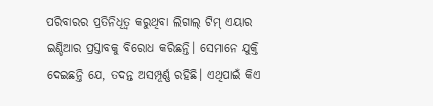ପରିବାରର ପ୍ରତିନିଧିତ୍ୱ କରୁଥିବା ଲିଗାଲ୍ ଟିମ୍‌ ଏୟାର ଇଣ୍ଡିଆର ପ୍ରସ୍ତାବକୁ ବିରୋଧ କରିଛନ୍ତି। ସେମାନେ ଯୁକ୍ତି ଦେଇଛନ୍ତି ଯେ, ତଦନ୍ତ ଅସମ୍ପୂର୍ଣ୍ଣ ରହିଛି। ଏଥିପାଇଁ କିଏ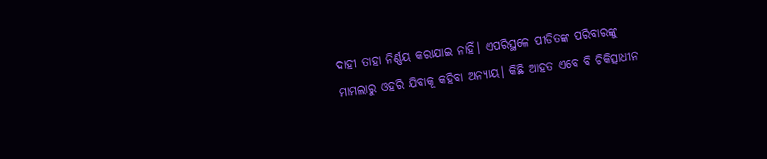ଦାହୀ ତାହା ନିର୍ଣ୍ଣୟ କରାଯାଇ ନାହିଁ। ଏପରିସ୍ଥଳେ ପୀଡିତଙ୍କ ପରିବାରଙ୍କୁ ମାମଲାରୁ ଓହରି ଯିବାକୂ କହିବା ଅନ୍ୟାୟ। କିଛି ଆହତ ଏବେ ବି ଚିକିତ୍ସାଧୀନ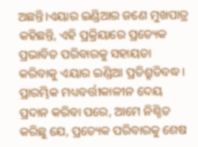ଅଛନ୍ତି।ଏୟାର ଇଣ୍ଡିଆର ଜଣେ ମୁଖପାତ୍ର କହିଛନ୍ତି, ଏହି ପ୍ରକ୍ରିୟାରେ ପ୍ରତ୍ୟେକ ପ୍ରଭାବିତ ପରିବାରକୁ ସହାୟତା କରିବାକୁ ଏୟାର ଇଣ୍ଡିଆ ପ୍ରତିଶ୍ରୁତିବଦ୍ଧ। ପ୍ରାରମ୍ଭିକ ମଧ୍ୟବର୍ତ୍ତୀକାଳୀନ ଦେୟ ପ୍ରଦାନ କରିବା ପରେ, ଆମେ ନିଶ୍ଚିତ କରିଛୁ ଯେ, ପ୍ରତ୍ୟେକ ପରିବାରକୁ ଶେଷ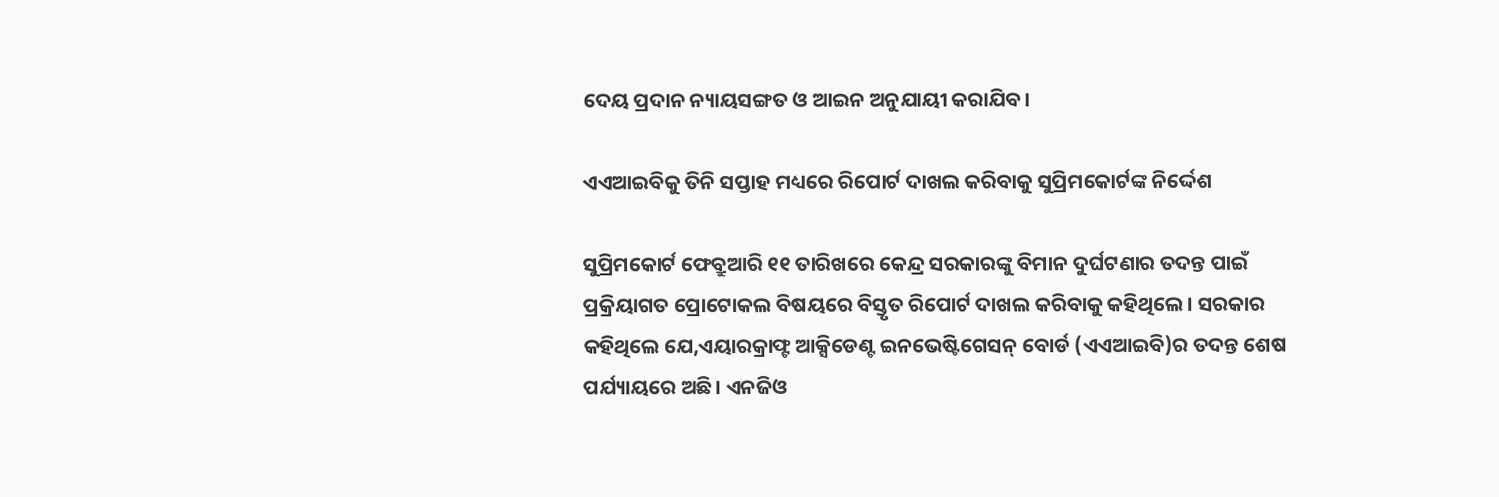ଦେୟ ପ୍ରଦାନ ନ୍ୟାୟସଙ୍ଗତ ଓ ଆଇନ ଅନୁଯାୟୀ କରାଯିବ।

ଏଏଆଇବିକୁ ତିନି ସପ୍ତାହ ମଧ୍ୟରେ ରିପୋର୍ଟ ଦାଖଲ କରିବାକୁ ସୁପ୍ରିମକୋର୍ଟଙ୍କ ନିର୍ଦ୍ଦେଶ

ସୁପ୍ରିମକୋର୍ଟ ଫେବ୍ରୁଆରି ୧୧ ତାରିଖରେ କେନ୍ଦ୍ର ସରକାରଙ୍କୁ ବିମାନ ଦୁର୍ଘଟଣାର ତଦନ୍ତ ପାଇଁ ପ୍ରକ୍ରିୟାଗତ ପ୍ରୋଟୋକଲ ବିଷୟରେ ବିସ୍ତୃତ ରିପୋର୍ଟ ଦାଖଲ କରିବାକୁ କହିଥିଲେ। ସରକାର କହିଥିଲେ ଯେ,ଏୟାରକ୍ରାଫ୍ଟ ଆକ୍ସିଡେଣ୍ଟ ଇନଭେଷ୍ଟିଗେସନ୍ ବୋର୍ଡ (ଏଏଆଇବି)ର ତଦନ୍ତ ଶେଷ ପର୍ଯ୍ୟାୟରେ ଅଛି। ଏନଜିଓ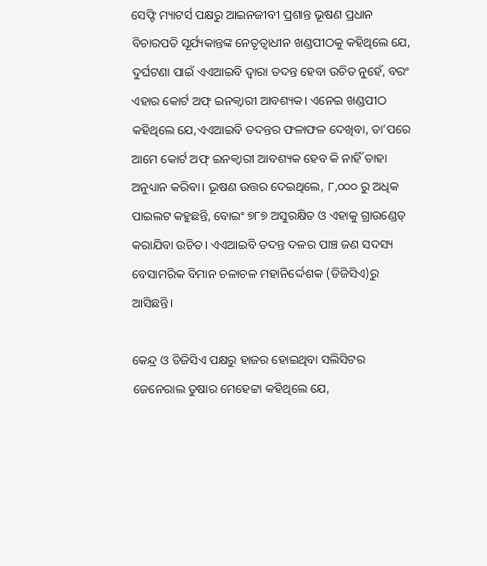ସେଫ୍ଟି ମ୍ୟାଟର୍ସ ପକ୍ଷରୁ ଆଇନଜୀବୀ ପ୍ରଶାନ୍ତ ଭୂଷଣ ପ୍ରଧାନ ବିଚାରପତି ସୂର୍ଯ୍ୟକାନ୍ତଙ୍କ ନେତୃତ୍ୱାଧୀନ ଖଣ୍ଡପୀଠକୁ କହିଥିଲେ ଯେ, ଦୁର୍ଘଟଣା ପାଇଁ ଏଏଆଇବି ଦ୍ୱାରା ତଦନ୍ତ ହେବା ଉଚିତ ନୁହେଁ, ବରଂ ଏହାର କୋର୍ଟ ଅଫ୍ ଇନକ୍ୱାରୀ ଆବଶ୍ୟକ। ଏନେଇ ଖଣ୍ଡପୀଠ କହିଥିଲେ ଯେ,ଏଏଆଇବି ତଦନ୍ତର ଫଳାଫଳ ଦେଖିବା, ତା’ପରେ ଆମେ କୋର୍ଟ ଅଫ୍ ଇନକ୍ୱାରୀ ଆବଶ୍ୟକ ହେବ କି ନାହିଁ ତାହା ଅନୁଧ୍ୟାନ କରିବା। ଭୂଷଣ ଉତ୍ତର ଦେଇଥିଲେ, ୮,୦୦୦ ରୁ ଅଧିକ ପାଇଲଟ କହୁଛନ୍ତି, ବୋଇଂ ୭୮୭ ଅସୁରକ୍ଷିତ ଓ ଏହାକୁ ଗ୍ରାଉଣ୍ଡେଡ୍ କରାଯିବା ଉଚିତ। ଏଏଆଇବି ତଦନ୍ତ ଦଳର ପାଞ୍ଚ ଜଣ ସଦସ୍ୟ ବେସାମରିକ ବିମାନ ଚଳାଚଳ ମହାନିର୍ଦ୍ଦେଶକ (ଡିଜିସିଏ)ରୁ ଆସିଛନ୍ତି।

କେନ୍ଦ୍ର ଓ ଡିଜିସିଏ ପକ୍ଷରୁ ହାଜର ହୋଇଥିବା ସଲିସିଟର ଜେନେରାଲ ତୁଷାର ମେହେଟ୍ଟା କହିଥିଲେ ଯେ,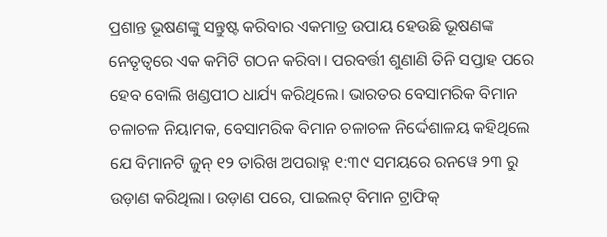ପ୍ରଶାନ୍ତ ଭୂଷଣଙ୍କୁ ସନ୍ତୁଷ୍ଟ କରିବାର ଏକମାତ୍ର ଉପାୟ ହେଉଛି ଭୂଷଣଙ୍କ ନେତୃତ୍ୱରେ ଏକ କମିଟି ଗଠନ କରିବା। ପରବର୍ତ୍ତୀ ଶୁଣାଣି ତିନି ସପ୍ତାହ ପରେ ହେବ ବୋଲି ଖଣ୍ଡପୀଠ ଧାର୍ଯ୍ୟ କରିଥିଲେ। ଭାରତର ବେସାମରିକ ବିମାନ ଚଳାଚଳ ନିୟାମକ, ବେସାମରିକ ବିମାନ ଚଳାଚଳ ନିର୍ଦ୍ଦେଶାଳୟ କହିଥିଲେ ଯେ ବିମାନଟି ଜୁନ୍ ୧୨ ତାରିଖ ଅପରାହ୍ନ ୧:୩୯ ସମୟରେ ରନୱେ ୨୩ ରୁ ଉଡ଼ାଣ କରିଥିଲା। ଉଡ଼ାଣ ପରେ, ପାଇଲଟ୍ ବିମାନ ଟ୍ରାଫିକ୍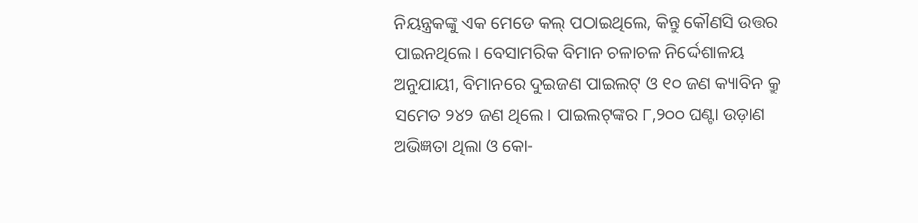ନିୟନ୍ତ୍ରକଙ୍କୁ ଏକ ମେଡେ କଲ୍ ପଠାଇଥିଲେ, କିନ୍ତୁ କୌଣସି ଉତ୍ତର ପାଇନଥିଲେ। ବେସାମରିକ ବିମାନ ଚଳାଚଳ ନିର୍ଦ୍ଦେଶାଳୟ ଅନୁଯାୟୀ, ବିମାନରେ ଦୁଇଜଣ ପାଇଲଟ୍ ଓ ୧୦ ଜଣ କ୍ୟାବିନ କ୍ରୁ ସମେତ ୨୪୨ ଜଣ ଥିଲେ। ପାଇଲଟ୍‌ଙ୍କର ୮,୨୦୦ ଘଣ୍ଟା ଉଡ଼ାଣ ଅଭିଜ୍ଞତା ଥିଲା ଓ କୋ-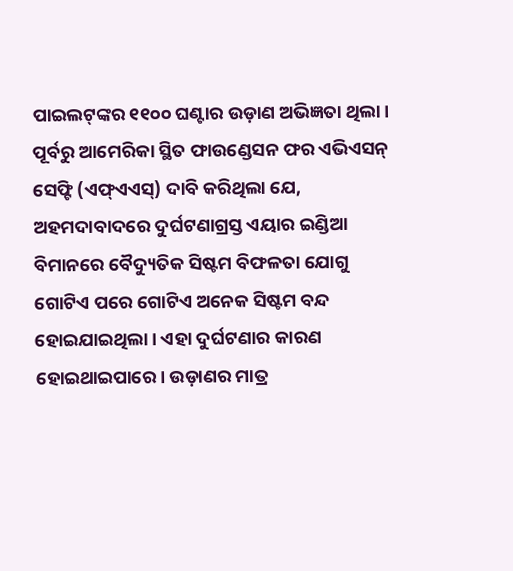ପାଇଲଟ୍‌ଙ୍କର ୧୧୦୦ ଘଣ୍ଟାର ଉଡ଼ାଣ ଅଭିଜ୍ଞତା ଥିଲା। ପୂର୍ବରୁ ଆମେରିକା ସ୍ଥିତ ଫାଉଣ୍ଡେସନ ଫର ଏଭିଏସନ୍ ସେଫ୍ଟି (ଏଫ୍‌ଏଏସ୍‌) ଦାବି କରିଥିଲା ଯେ, ଅହମଦାବାଦରେ ଦୁର୍ଘଟଣାଗ୍ରସ୍ତ ଏୟାର ଇଣ୍ଡିଆ ବିମାନରେ ବୈଦ୍ୟୁତିକ ସିଷ୍ଟମ ବିଫଳତା ଯୋଗୁ ଗୋଟିଏ ପରେ ଗୋଟିଏ ଅନେକ ସିଷ୍ଟମ ବନ୍ଦ ହୋଇଯାଇଥିଲା। ଏହା ଦୁର୍ଘଟଣାର କାରଣ ହୋଇଥାଇପାରେ। ଉଡ଼ାଣର ମାତ୍ର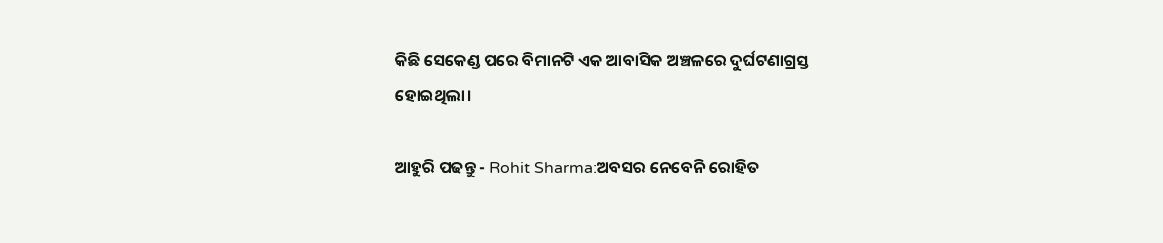କିଛି ସେକେଣ୍ଡ ପରେ ବିମାନଟି ଏକ ଆବାସିକ ଅଞ୍ଚଳରେ ଦୁର୍ଘଟଣାଗ୍ରସ୍ତ ହୋଇଥିଲା।

ଆହୁରି ପଢନ୍ତୁ - Rohit Sharma:ଅବସର ନେବେନି ରୋହିତ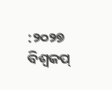:୨୦୨୭ ବିଶ୍ବକପ୍‌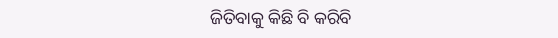ଜିତିବାକୁ କିଛି ବି କରିବି